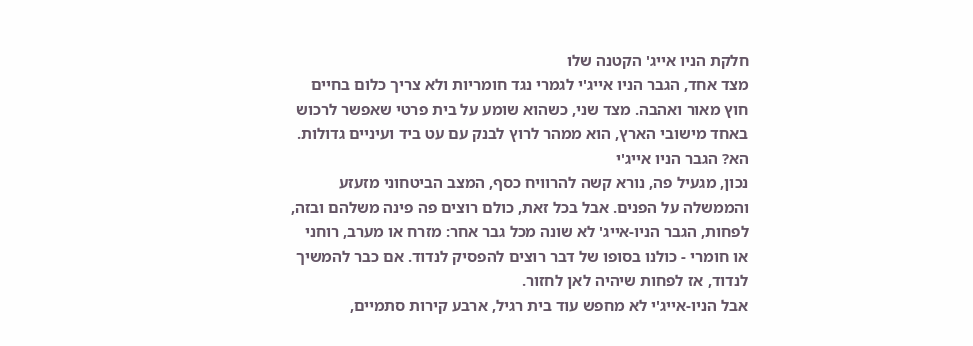חלקת הניו אייג' הקטנה שלו
מצד אחד, הגבר הניו אייג'י לגמרי נגד חומריות ולא צריך כלום בחיים חוץ מאור ואהבה. מצד שני, כשהוא שומע על בית פרטי שאפשר לרכוש באחד מישובי הארץ, הוא ממהר לרוץ לבנק עם עט ביד ועיניים גדולות. הא? הגבר הניו אייג'י
נכון, מגעיל פה, נורא קשה להרוויח כסף, המצב הביטחוני מזעזע והממשלה על הפנים. אבל בכל זאת, כולם רוצים פה פינה משלהם ובזה, לפחות, הגבר הניו-אייג' לא שונה מכל גבר אחר: מזרח או מערב, רוחני או חומרי - כולנו בסופו של דבר רוצים להפסיק לנדוד. אם כבר להמשיך לנדוד, אז לפחות שיהיה לאן לחזור.
אבל הניו-אייג'י לא מחפש עוד בית רגיל, ארבע קירות סתמיים,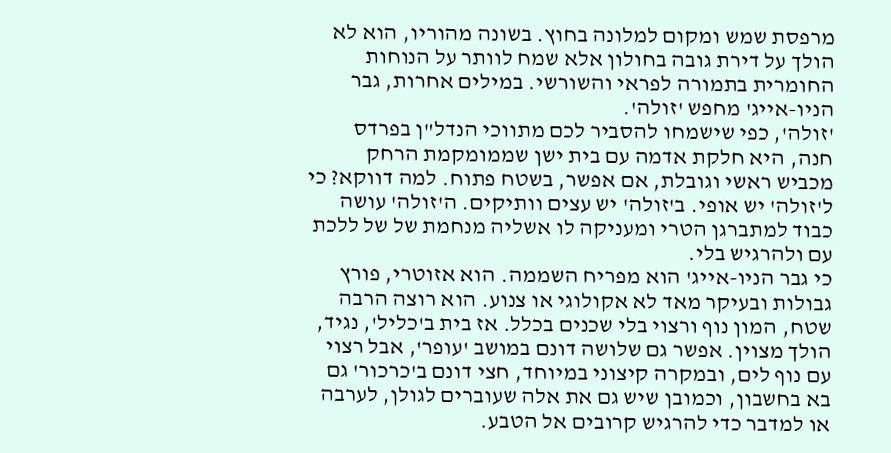מרפסת שמש ומקום למלונה בחוץ. בשונה מהוריו, הוא לא הולך על דירת גובה בחולון אלא שמח לוותר על הנוחות החומרית בתמורה לפראי והשורשי. במילים אחרות, גבר הניו-אייג' מחפש 'זולה'.
'זולה', כפי שישמחו להסביר לכם מתווכי הנדל"ן בפרדס חנה, היא חלקת אדמה עם בית ישן שממומקמת הרחק מכביש ראשי וגובלת, אם אפשר, בשטח פתוח. למה דווקא? כי ל'זולה' יש אופי. ב'זולה' יש עצים וותיקים. ה'זולה' עושה כבוד למתברגן הטרי ומעניקה לו אשליה מנחמת של של ללכת עם ולהרגיש בלי.
כי גבר הניו-אייג' הוא מפריח השממה. הוא אזוטרי, פורץ גבולות ובעיקר מאד לא אקולוגי או צנוע. הוא רוצה הרבה שטח, המון נוף ורצוי בלי שכנים בכלל. אז בית ב'כליל', נגיד, הולך מצוין. אפשר גם שלושה דונם במושב 'עופר', אבל רצוי עם נוף לים, ובמקרה קיצוני במיוחד, חצי דונם ב'כרכור' גם בא בחשבון, וכמובן שיש גם את אלה שעוברים לגולן, לערבה או למדבר כדי להרגיש קרובים אל הטבע.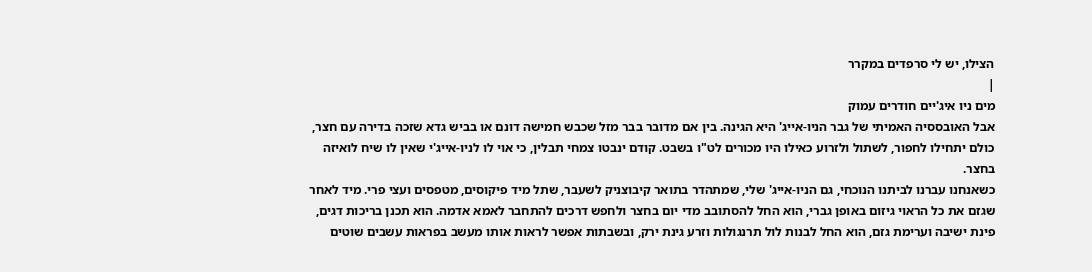הצילו, יש לי סרפדים במקרר
|
מים ניו איג'יים חודרים עמוק
אבל האובססיה האמיתי של גבר הניו-אייג' היא הגינה. בין אם מדובר בבר מזל שכבש חמישה דונם או בביש גדא שזכה בדירה עם חצר, כולם יתחילו לחפור, לשתול ולזרוע כאילו היו מכורים לט"ו בשבט. קודם ינבטו צמחי תבלין, כי אוי לו לניו-אייג'י שאין לו שיח לואיזה בחצר.
כשאנחנו עברנו לביתנו הנוכחי, גם הניו-אייג' שלי, שמתהדר בתואר קיבוצניק לשעבר, שתל מיד פיקוסים, מטפסים ועצי פרי. מיד לאחר שגזם את כל הראוי גיזום באופן גברי, הוא החל להסתובב מדי יום בחצר ולחפש דרכים להתחבר לאמא אדמה. הוא תכנן בריכות דגים, פינת ישיבה וערימת גזם, הוא החל לבנות לול תרנגולות וזרע גינת ירק, ובשבתות אפשר לראות אותו מעשב בפראות עשבים שוטים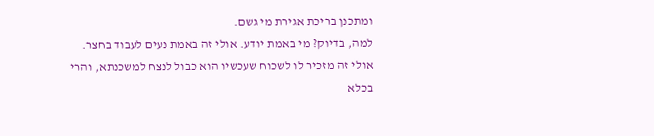ומתכנן בריכת אגירת מי גשם.
למה, בדיוק? מי באמת יודע. אולי זה באמת נעים לעבוד בחצר. אולי זה מזכיר לו לשכוח שעכשיו הוא כבול לנצח למשכנתא, והרי בכלא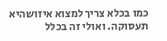כמו בכלא צריך למצוא איזושהיא תעסוקה. ואולי זה בכלל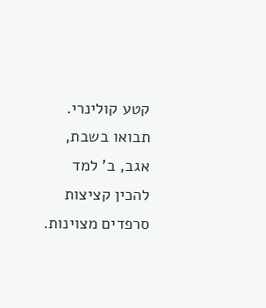קטע קולינרי. תבואו בשבת, אגב, ב' למד להכין קציצות סרפדים מצוינות.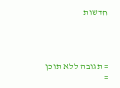חדשות




= תגובה ללא תוכן
=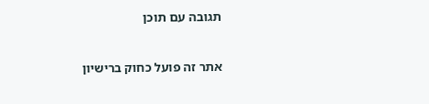תגובה עם תוכן


אתר זה פועל כחוק ברישיון